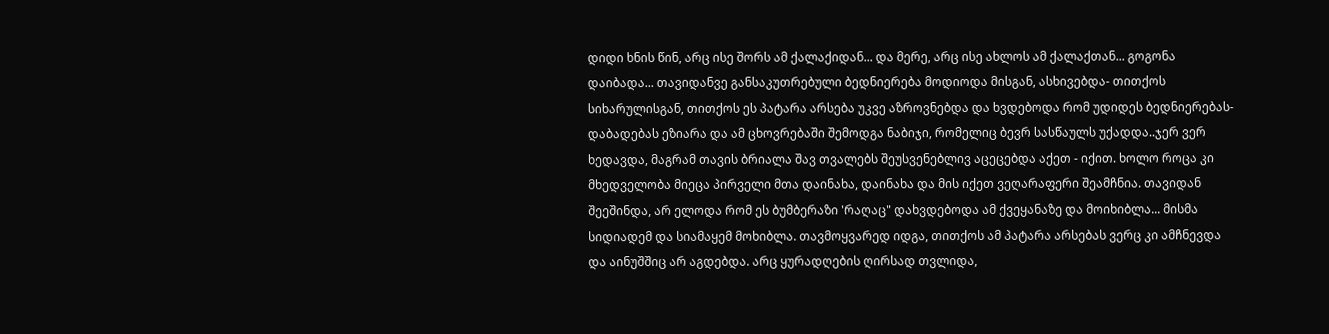დიდი ხნის წინ, არც ისე შორს ამ ქალაქიდან... და მერე, არც ისე ახლოს ამ ქალაქთან... გოგონა დაიბადა... თავიდანვე განსაკუთრებული ბედნიერება მოდიოდა მისგან, ასხივებდა- თითქოს სიხარულისგან, თითქოს ეს პატარა არსება უკვე აზროვნებდა და ხვდებოდა რომ უდიდეს ბედნიერებას- დაბადებას ეზიარა და ამ ცხოვრებაში შემოდგა ნაბიჯი, რომელიც ბევრ სასწაულს უქადდა..ჯერ ვერ ხედავდა, მაგრამ თავის ბრიალა შავ თვალებს შეუსვენებლივ აცეცებდა აქეთ - იქით. ხოლო როცა კი მხედველობა მიეცა პირველი მთა დაინახა, დაინახა და მის იქეთ ვეღარაფერი შეამჩნია. თავიდან შეეშინდა, არ ელოდა რომ ეს ბუმბერაზი 'რაღაც" დახვდებოდა ამ ქვეყანაზე და მოიხიბლა... მისმა სიდიადემ და სიამაყემ მოხიბლა. თავმოყვარედ იდგა, თითქოს ამ პატარა არსებას ვერც კი ამჩნევდა და აინუშშიც არ აგდებდა. არც ყურადღების ღირსად თვლიდა,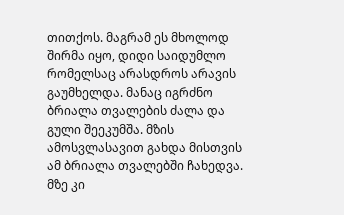თითქოს. მაგრამ ეს მხოლოდ შირმა იყო, დიდი საიდუმლო რომელსაც არასდროს არავის გაუმხელდა. მანაც იგრძნო ბრიალა თვალების ძალა და გული შეეკუმშა. მზის ამოსვლასავით გახდა მისთვის ამ ბრიალა თვალებში ჩახედვა. მზე კი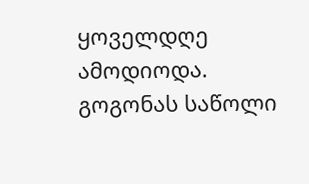ყოველდღე ამოდიოდა. გოგონას საწოლი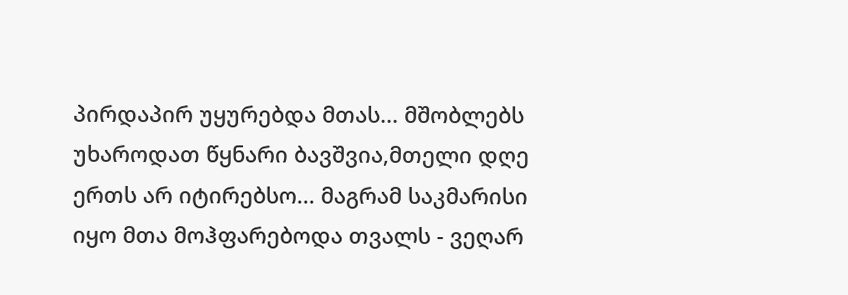პირდაპირ უყურებდა მთას... მშობლებს უხაროდათ წყნარი ბავშვია,მთელი დღე ერთს არ იტირებსო... მაგრამ საკმარისი იყო მთა მოჰფარებოდა თვალს - ვეღარ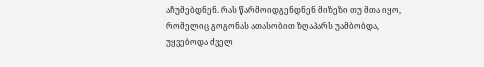აჩუმებდნენ. რას წარმოიდგენდნენ მიზეზი თუ მთა იყო, რომელიც გოგონას ათასობით ზღაპარს უამბობდა, უყვებოდა ძველ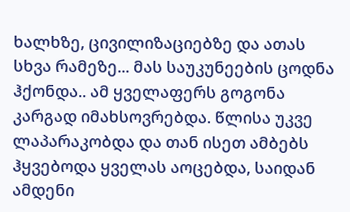ხალხზე, ცივილიზაციებზე და ათას სხვა რამეზე... მას საუკუნეების ცოდნა ჰქონდა.. ამ ყველაფერს გოგონა კარგად იმახსოვრებდა. წლისა უკვე ლაპარაკობდა და თან ისეთ ამბებს ჰყვებოდა ყველას აოცებდა, საიდან ამდენი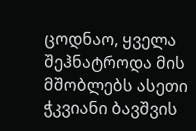ცოდნაო, ყველა შეჰნატროდა მის მშობლებს ასეთი ჭკვიანი ბავშვის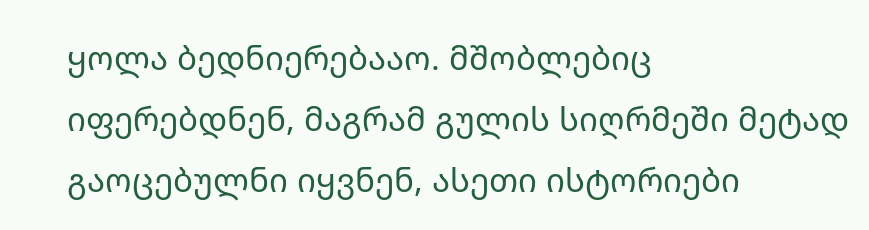ყოლა ბედნიერებააო. მშობლებიც იფერებდნენ, მაგრამ გულის სიღრმეში მეტად გაოცებულნი იყვნენ, ასეთი ისტორიები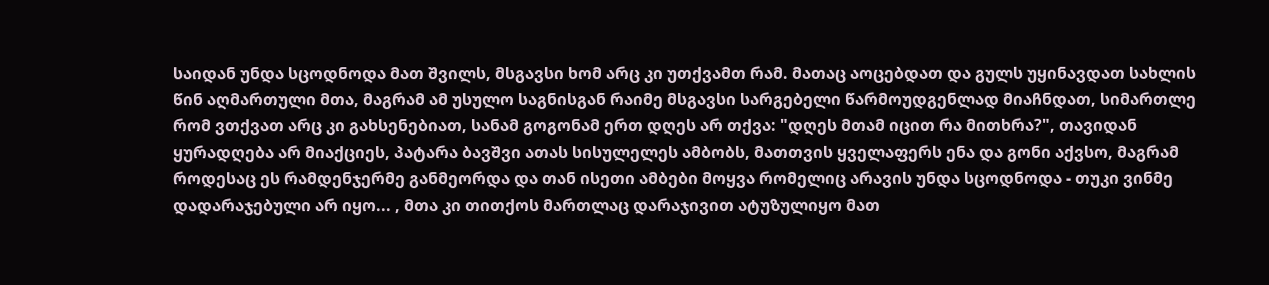საიდან უნდა სცოდნოდა მათ შვილს, მსგავსი ხომ არც კი უთქვამთ რამ. მათაც აოცებდათ და გულს უყინავდათ სახლის წინ აღმართული მთა, მაგრამ ამ უსულო საგნისგან რაიმე მსგავსი სარგებელი წარმოუდგენლად მიაჩნდათ, სიმართლე რომ ვთქვათ არც კი გახსენებიათ, სანამ გოგონამ ერთ დღეს არ თქვა: "დღეს მთამ იცით რა მითხრა?", თავიდან ყურადღება არ მიაქციეს, პატარა ბავშვი ათას სისულელეს ამბობს, მათთვის ყველაფერს ენა და გონი აქვსო, მაგრამ როდესაც ეს რამდენჯერმე განმეორდა და თან ისეთი ამბები მოყვა რომელიც არავის უნდა სცოდნოდა - თუკი ვინმე დადარაჯებული არ იყო... , მთა კი თითქოს მართლაც დარაჯივით ატუზულიყო მათ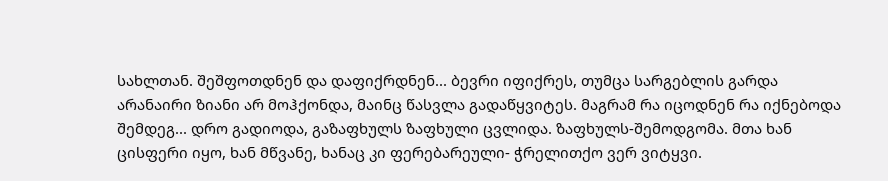სახლთან. შეშფოთდნენ და დაფიქრდნენ... ბევრი იფიქრეს, თუმცა სარგებლის გარდა არანაირი ზიანი არ მოჰქონდა, მაინც წასვლა გადაწყვიტეს. მაგრამ რა იცოდნენ რა იქნებოდა შემდეგ... დრო გადიოდა, გაზაფხულს ზაფხული ცვლიდა. ზაფხულს-შემოდგომა. მთა ხან ცისფერი იყო, ხან მწვანე, ხანაც კი ფერებარეული- ჭრელითქო ვერ ვიტყვი.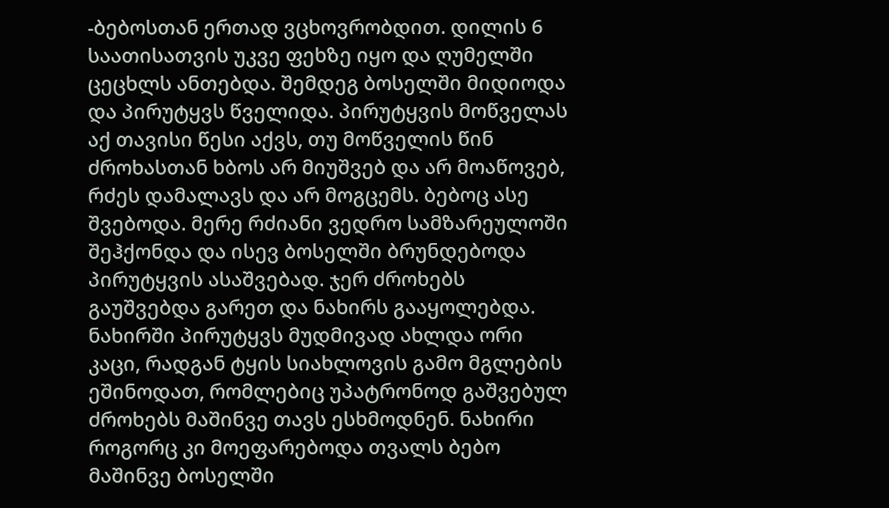-ბებოსთან ერთად ვცხოვრობდით. დილის 6 საათისათვის უკვე ფეხზე იყო და ღუმელში ცეცხლს ანთებდა. შემდეგ ბოსელში მიდიოდა და პირუტყვს წველიდა. პირუტყვის მოწველას აქ თავისი წესი აქვს, თუ მოწველის წინ ძროხასთან ხბოს არ მიუშვებ და არ მოაწოვებ, რძეს დამალავს და არ მოგცემს. ბებოც ასე შვებოდა. მერე რძიანი ვედრო სამზარეულოში შეჰქონდა და ისევ ბოსელში ბრუნდებოდა პირუტყვის ასაშვებად. ჯერ ძროხებს გაუშვებდა გარეთ და ნახირს გააყოლებდა. ნახირში პირუტყვს მუდმივად ახლდა ორი კაცი, რადგან ტყის სიახლოვის გამო მგლების ეშინოდათ, რომლებიც უპატრონოდ გაშვებულ ძროხებს მაშინვე თავს ესხმოდნენ. ნახირი როგორც კი მოეფარებოდა თვალს ბებო მაშინვე ბოსელში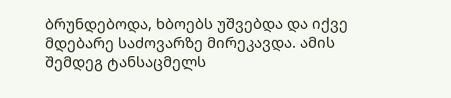ბრუნდებოდა, ხბოებს უშვებდა და იქვე მდებარე საძოვარზე მირეკავდა. ამის შემდეგ ტანსაცმელს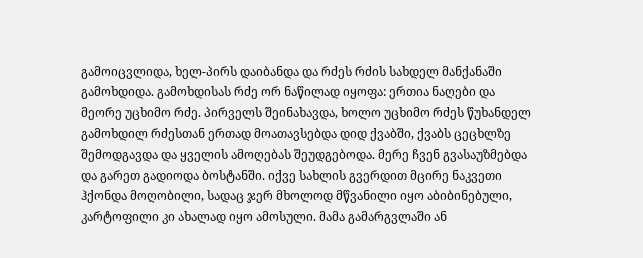გამოიცვლიდა, ხელ-პირს დაიბანდა და რძეს რძის სახდელ მანქანაში გამოხდიდა. გამოხდისას რძე ორ ნაწილად იყოფა: ერთია ნაღები და მეორე უცხიმო რძე. პირველს შეინახავდა, ხოლო უცხიმო რძეს წუხანდელ გამოხდილ რძესთან ერთად მოათავსებდა დიდ ქვაბში, ქვაბს ცეცხლზე შემოდგავდა და ყველის ამოღებას შეუდგებოდა. მერე ჩვენ გვასაუზმებდა და გარეთ გადიოდა ბოსტანში. იქვე სახლის გვერდით მცირე ნაკვეთი ჰქონდა მოღობილი, სადაც ჯერ მხოლოდ მწვანილი იყო აბიბინებული, კარტოფილი კი ახალად იყო ამოსული. მამა გამარგვლაში ან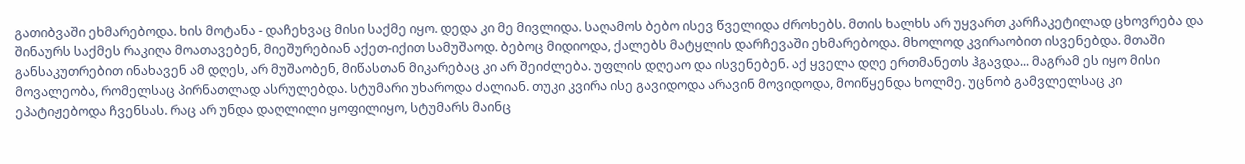გათიბვაში ეხმარებოდა. ხის მოტანა - დაჩეხვაც მისი საქმე იყო. დედა კი მე მივლიდა. საღამოს ბებო ისევ წველიდა ძროხებს. მთის ხალხს არ უყვართ კარჩაკეტილად ცხოვრება და შინაურს საქმეს რაკიღა მოათავებენ, მიეშურებიან აქეთ-იქით სამუშაოდ. ბებოც მიდიოდა, ქალებს მატყლის დარჩევაში ეხმარებოდა. მხოლოდ კვირაობით ისვენებდა. მთაში განსაკუთრებით ინახავენ ამ დღეს, არ მუშაობენ, მიწასთან მიკარებაც კი არ შეიძლება. უფლის დღეაო და ისვენებენ. აქ ყველა დღე ერთმანეთს ჰგავდა... მაგრამ ეს იყო მისი მოვალეობა, რომელსაც პირნათლად ასრულებდა. სტუმარი უხაროდა ძალიან. თუკი კვირა ისე გავიდოდა არავინ მოვიდოდა, მოიწყენდა ხოლმე. უცნობ გამვლელსაც კი ეპატიჟებოდა ჩვენსას. რაც არ უნდა დაღლილი ყოფილიყო, სტუმარს მაინც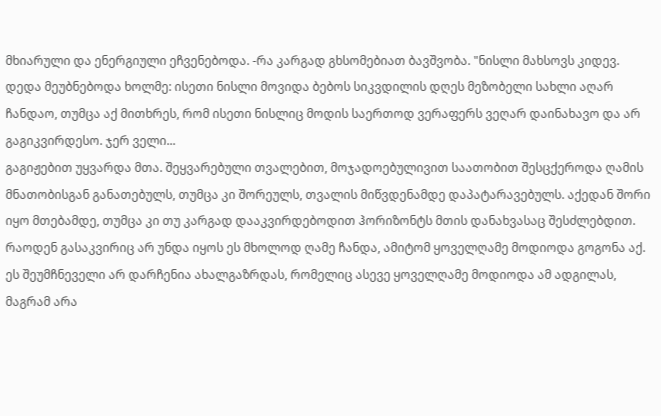მხიარული და ენერგიული ეჩვენებოდა. -რა კარგად გხსომებიათ ბავშვობა. "ნისლი მახსოვს კიდევ. დედა მეუბნებოდა ხოლმე: ისეთი ნისლი მოვიდა ბებოს სიკვდილის დღეს მეზობელი სახლი აღარ ჩანდაო, თუმცა აქ მითხრეს, რომ ისეთი ნისლიც მოდის საერთოდ ვერაფერს ვეღარ დაინახავო და არ გაგიკვირდესო. ჯერ ველი...
გაგიჟებით უყვარდა მთა. შეყვარებული თვალებით, მოჯადოებულივით საათობით შესცქეროდა ღამის მნათობისგან განათებულს, თუმცა კი შორეულს, თვალის მიწვდენამდე დაპატარავებულს. აქედან შორი იყო მთებამდე, თუმცა კი თუ კარგად დააკვირდებოდით ჰორიზონტს მთის დანახვასაც შესძლებდით. რაოდენ გასაკვირიც არ უნდა იყოს ეს მხოლოდ ღამე ჩანდა, ამიტომ ყოველღამე მოდიოდა გოგონა აქ. ეს შეუმჩნეველი არ დარჩენია ახალგაზრდას, რომელიც ასევე ყოველღამე მოდიოდა ამ ადგილას, მაგრამ არა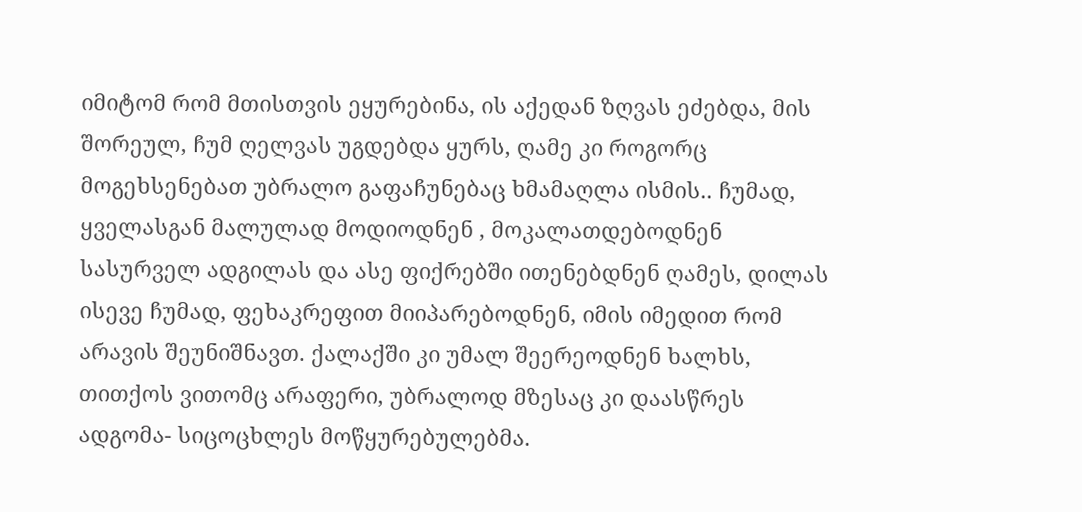იმიტომ რომ მთისთვის ეყურებინა, ის აქედან ზღვას ეძებდა, მის შორეულ, ჩუმ ღელვას უგდებდა ყურს, ღამე კი როგორც მოგეხსენებათ უბრალო გაფაჩუნებაც ხმამაღლა ისმის.. ჩუმად, ყველასგან მალულად მოდიოდნენ , მოკალათდებოდნენ სასურველ ადგილას და ასე ფიქრებში ითენებდნენ ღამეს, დილას ისევე ჩუმად, ფეხაკრეფით მიიპარებოდნენ, იმის იმედით რომ არავის შეუნიშნავთ. ქალაქში კი უმალ შეერეოდნენ ხალხს, თითქოს ვითომც არაფერი, უბრალოდ მზესაც კი დაასწრეს ადგომა- სიცოცხლეს მოწყურებულებმა.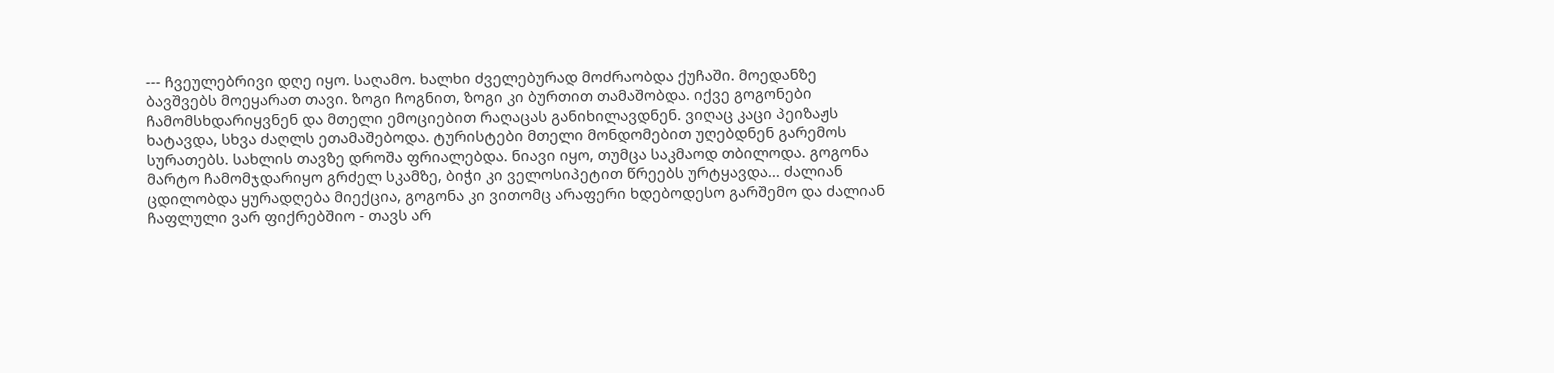--- ჩვეულებრივი დღე იყო. საღამო. ხალხი ძველებურად მოძრაობდა ქუჩაში. მოედანზე ბავშვებს მოეყარათ თავი. ზოგი ჩოგნით, ზოგი კი ბურთით თამაშობდა. იქვე გოგონები ჩამომსხდარიყვნენ და მთელი ემოციებით რაღაცას განიხილავდნენ. ვიღაც კაცი პეიზაჟს ხატავდა, სხვა ძაღლს ეთამაშებოდა. ტურისტები მთელი მონდომებით უღებდნენ გარემოს სურათებს. სახლის თავზე დროშა ფრიალებდა. ნიავი იყო, თუმცა საკმაოდ თბილოდა. გოგონა მარტო ჩამომჯდარიყო გრძელ სკამზე, ბიჭი კი ველოსიპეტით წრეებს ურტყავდა... ძალიან ცდილობდა ყურადღება მიექცია, გოგონა კი ვითომც არაფერი ხდებოდესო გარშემო და ძალიან ჩაფლული ვარ ფიქრებშიო - თავს არ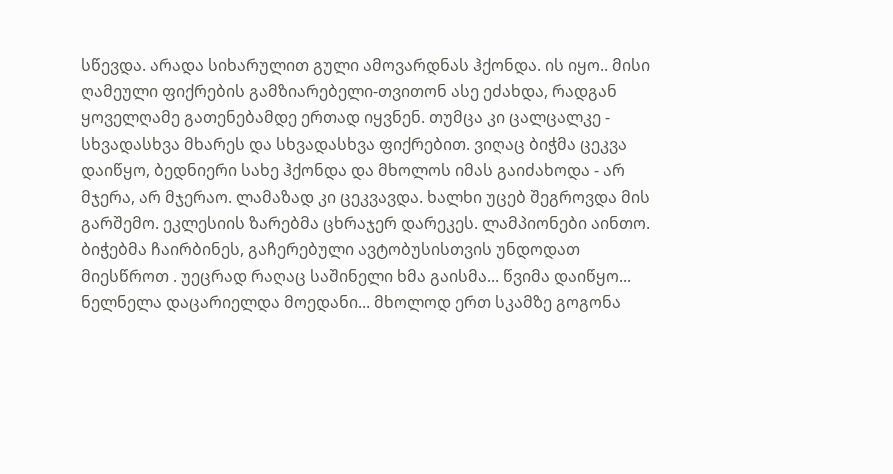სწევდა. არადა სიხარულით გული ამოვარდნას ჰქონდა. ის იყო.. მისი ღამეული ფიქრების გამზიარებელი-თვითონ ასე ეძახდა, რადგან ყოველღამე გათენებამდე ერთად იყვნენ. თუმცა კი ცალცალკე - სხვადასხვა მხარეს და სხვადასხვა ფიქრებით. ვიღაც ბიჭმა ცეკვა დაიწყო, ბედნიერი სახე ჰქონდა და მხოლოს იმას გაიძახოდა - არ მჯერა, არ მჯერაო. ლამაზად კი ცეკვავდა. ხალხი უცებ შეგროვდა მის გარშემო. ეკლესიის ზარებმა ცხრაჯერ დარეკეს. ლამპიონები აინთო. ბიჭებმა ჩაირბინეს, გაჩერებული ავტობუსისთვის უნდოდათ მიესწროთ . უეცრად რაღაც საშინელი ხმა გაისმა... წვიმა დაიწყო... ნელნელა დაცარიელდა მოედანი... მხოლოდ ერთ სკამზე გოგონა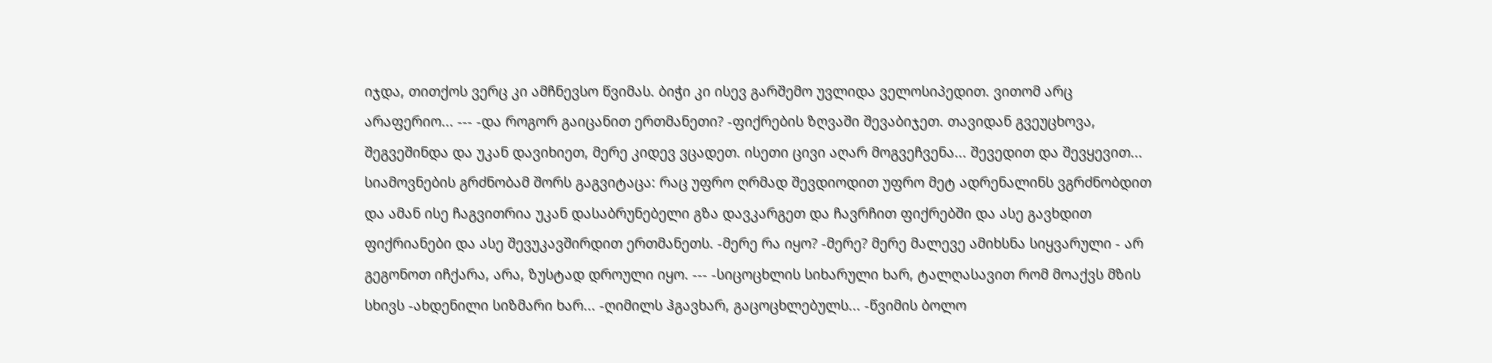იჯდა, თითქოს ვერც კი ამჩნევსო წვიმას. ბიჭი კი ისევ გარშემო უვლიდა ველოსიპედით. ვითომ არც არაფერიო... --- -და როგორ გაიცანით ერთმანეთი? -ფიქრების ზღვაში შევაბიჯეთ. თავიდან გვეუცხოვა, შეგვეშინდა და უკან დავიხიეთ, მერე კიდევ ვცადეთ. ისეთი ცივი აღარ მოგვეჩვენა... შევედით და შევყევით... სიამოვნების გრძნობამ შორს გაგვიტაცა: რაც უფრო ღრმად შევდიოდით უფრო მეტ ადრენალინს ვგრძნობდით და ამან ისე ჩაგვითრია უკან დასაბრუნებელი გზა დავკარგეთ და ჩავრჩით ფიქრებში და ასე გავხდით ფიქრიანები და ასე შევუკავშირდით ერთმანეთს. -მერე რა იყო? -მერე? მერე მალევე ამიხსნა სიყვარული - არ გეგონოთ იჩქარა, არა, ზუსტად დროული იყო. --- -სიცოცხლის სიხარული ხარ, ტალღასავით რომ მოაქვს მზის სხივს -ახდენილი სიზმარი ხარ... -ღიმილს ჰგავხარ, გაცოცხლებულს... -წვიმის ბოლო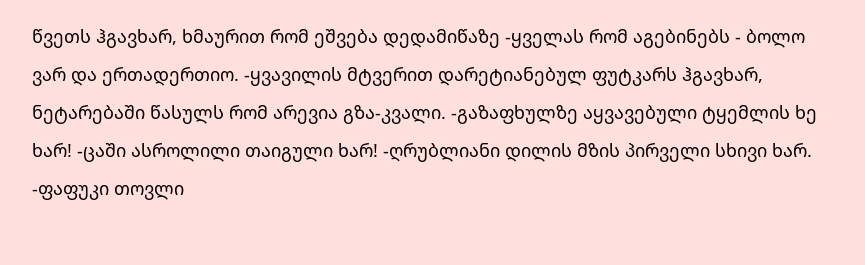წვეთს ჰგავხარ, ხმაურით რომ ეშვება დედამიწაზე -ყველას რომ აგებინებს - ბოლო ვარ და ერთადერთიო. -ყვავილის მტვერით დარეტიანებულ ფუტკარს ჰგავხარ, ნეტარებაში წასულს რომ არევია გზა-კვალი. -გაზაფხულზე აყვავებული ტყემლის ხე ხარ! -ცაში ასროლილი თაიგული ხარ! -ღრუბლიანი დილის მზის პირველი სხივი ხარ. -ფაფუკი თოვლი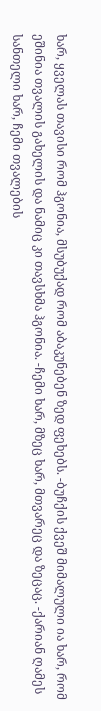ხარ, ყველას თავისი რომ ჰგონია, მსუბუქად რომ აბაკუნებენ ზედ ფეხებს. -ბუჩქის ქვეშ მიმალული ია ხარ, რომ ეშინია თვალის გახელის და ნამიც კი თავსხმა ჰგონია. -ჩემი ხარ, მზეც ხარ, მთვარეც და ზეცაც. -ქარიან ღამეს სანთელი ხარ, ჩემი თვალების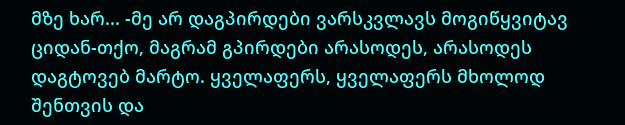მზე ხარ... -მე არ დაგპირდები ვარსკვლავს მოგიწყვიტავ ციდან-თქო, მაგრამ გპირდები არასოდეს, არასოდეს დაგტოვებ მარტო. ყველაფერს, ყველაფერს მხოლოდ შენთვის და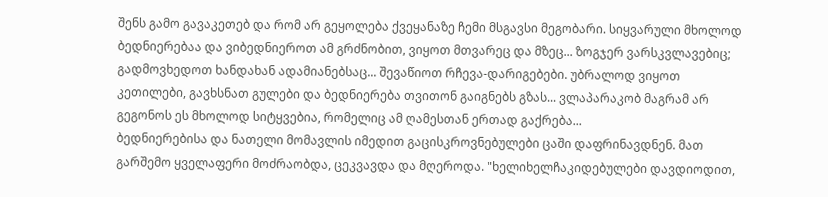შენს გამო გავაკეთებ და რომ არ გეყოლება ქვეყანაზე ჩემი მსგავსი მეგობარი. სიყვარული მხოლოდ ბედნიერებაა და ვიბედნიეროთ ამ გრძნობით, ვიყოთ მთვარეც და მზეც... ზოგჯერ ვარსკვლავებიც; გადმოვხედოთ ხანდახან ადამიანებსაც... შევაწიოთ რჩევა-დარიგებები. უბრალოდ ვიყოთ კეთილები, გავხსნათ გულები და ბედნიერება თვითონ გაიგნებს გზას... ვლაპარაკობ მაგრამ არ გეგონოს ეს მხოლოდ სიტყვებია, რომელიც ამ ღამესთან ერთად გაქრება...
ბედნიერებისა და ნათელი მომავლის იმედით გაცისკროვნებულები ცაში დაფრინავდნენ. მათ გარშემო ყველაფერი მოძრაობდა, ცეკვავდა და მღეროდა. "ხელიხელჩაკიდებულები დავდიოდით,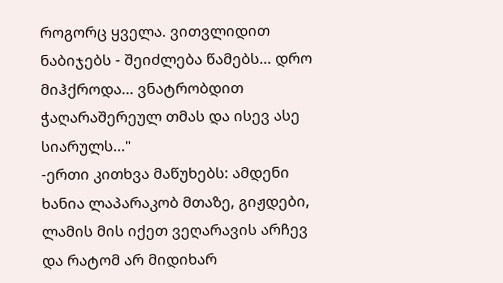როგორც ყველა. ვითვლიდით ნაბიჯებს - შეიძლება წამებს... დრო მიჰქროდა... ვნატრობდით ჭაღარაშერეულ თმას და ისევ ასე სიარულს..."
-ერთი კითხვა მაწუხებს: ამდენი ხანია ლაპარაკობ მთაზე, გიჟდები, ლამის მის იქეთ ვეღარავის არჩევ და რატომ არ მიდიხარ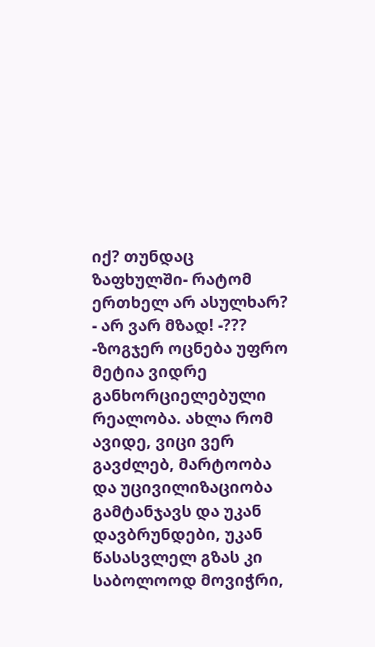იქ? თუნდაც ზაფხულში- რატომ ერთხელ არ ასულხარ? - არ ვარ მზად! -??? -ზოგჯერ ოცნება უფრო მეტია ვიდრე განხორციელებული რეალობა. ახლა რომ ავიდე, ვიცი ვერ გავძლებ, მარტოობა და უცივილიზაციობა გამტანჯავს და უკან დავბრუნდები, უკან წასასვლელ გზას კი საბოლოოდ მოვიჭრი,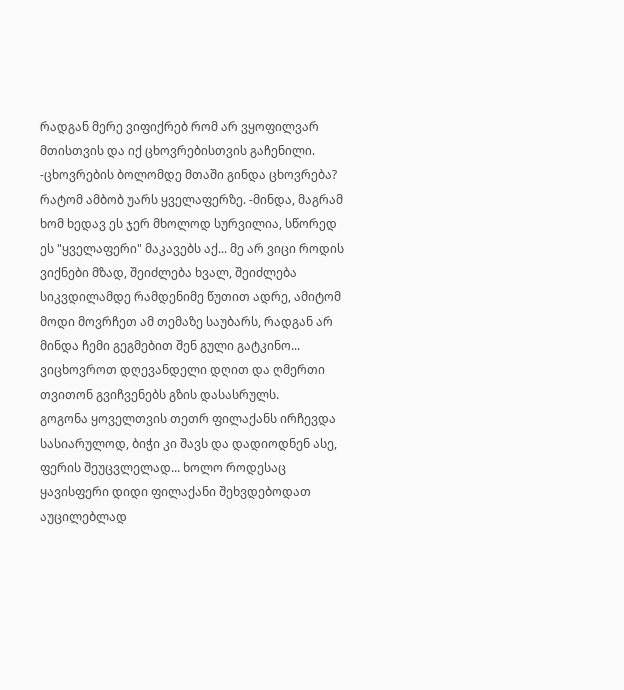რადგან მერე ვიფიქრებ რომ არ ვყოფილვარ მთისთვის და იქ ცხოვრებისთვის გაჩენილი. -ცხოვრების ბოლომდე მთაში გინდა ცხოვრება? რატომ ამბობ უარს ყველაფერზე. -მინდა, მაგრამ ხომ ხედავ ეს ჯერ მხოლოდ სურვილია, სწორედ ეს "ყველაფერი" მაკავებს აქ... მე არ ვიცი როდის ვიქნები მზად, შეიძლება ხვალ, შეიძლება სიკვდილამდე რამდენიმე წუთით ადრე, ამიტომ მოდი მოვრჩეთ ამ თემაზე საუბარს, რადგან არ მინდა ჩემი გეგმებით შენ გული გატკინო... ვიცხოვროთ დღევანდელი დღით და ღმერთი თვითონ გვიჩვენებს გზის დასასრულს.
გოგონა ყოველთვის თეთრ ფილაქანს ირჩევდა სასიარულოდ, ბიჭი კი შავს და დადიოდნენ ასე, ფერის შეუცვლელად... ხოლო როდესაც ყავისფერი დიდი ფილაქანი შეხვდებოდათ აუცილებლად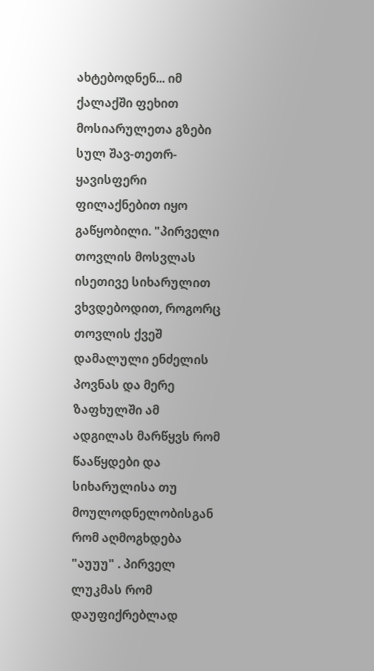ახტებოდნენ... იმ ქალაქში ფეხით მოსიარულეთა გზები სულ შავ-თეთრ-ყავისფერი ფილაქნებით იყო გაწყობილი. "პირველი თოვლის მოსვლას ისეთივე სიხარულით ვხვდებოდით, როგორც თოვლის ქვეშ დამალული ენძელის პოვნას და მერე ზაფხულში ამ ადგილას მარწყვს რომ წააწყდები და სიხარულისა თუ მოულოდნელობისგან რომ აღმოგხდება "აუუუ" . პირველ ლუკმას რომ დაუფიქრებლად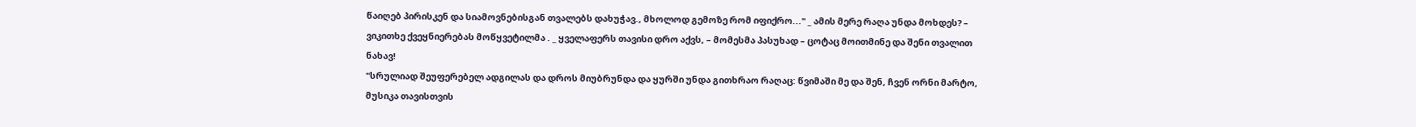წაიღებ პირისკენ და სიამოვნებისგან თვალებს დახუჭავ., მხოლოდ გემოზე რომ იფიქრო..." _ ამის მერე რაღა უნდა მოხდეს? – ვიკითხე ქვეყნიერებას მოწყვეტილმა . _ ყველაფერს თავისი დრო აქვს, – მომესმა პასუხად – ცოტაც მოითმინე და შენი თვალით ნახავ!
"სრულიად შეუფერებელ ადგილას და დროს მიუბრუნდა და ყურში უნდა გითხრაო რაღაც: წვიმაში მე და შენ, ჩვენ ორნი მარტო, მუსიკა თავისთვის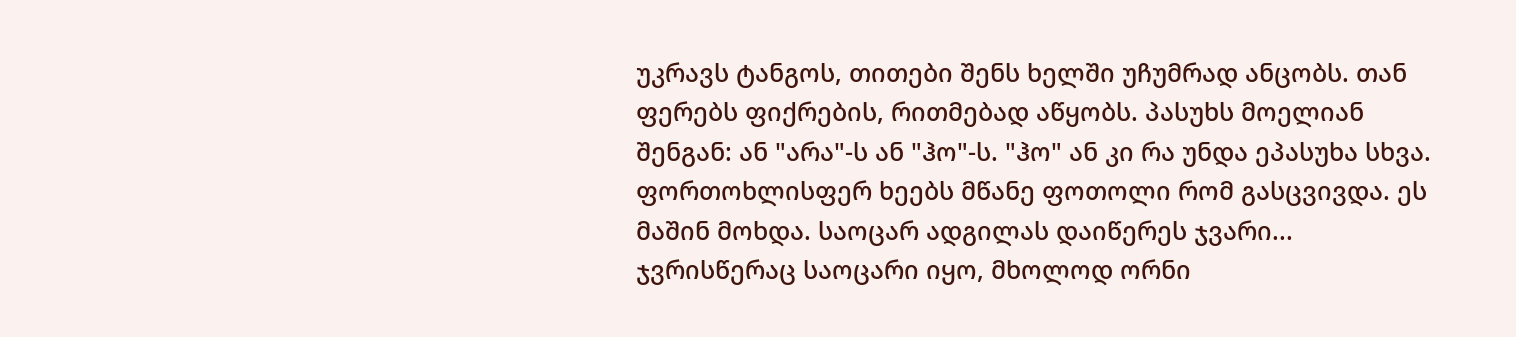უკრავს ტანგოს, თითები შენს ხელში უჩუმრად ანცობს. თან ფერებს ფიქრების, რითმებად აწყობს. პასუხს მოელიან შენგან: ან "არა"-ს ან "ჰო"-ს. "ჰო" ან კი რა უნდა ეპასუხა სხვა.
ფორთოხლისფერ ხეებს მწანე ფოთოლი რომ გასცვივდა. ეს მაშინ მოხდა. საოცარ ადგილას დაიწერეს ჯვარი... ჯვრისწერაც საოცარი იყო, მხოლოდ ორნი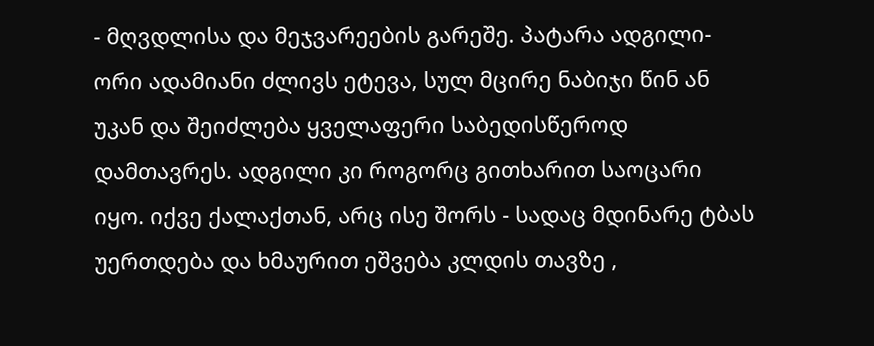- მღვდლისა და მეჯვარეების გარეშე. პატარა ადგილი- ორი ადამიანი ძლივს ეტევა, სულ მცირე ნაბიჯი წინ ან უკან და შეიძლება ყველაფერი საბედისწეროდ დამთავრეს. ადგილი კი როგორც გითხარით საოცარი იყო. იქვე ქალაქთან, არც ისე შორს - სადაც მდინარე ტბას უერთდება და ხმაურით ეშვება კლდის თავზე ,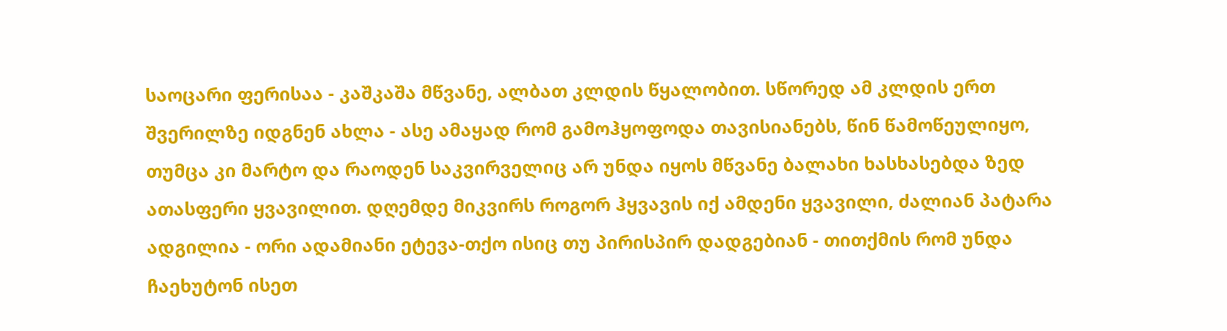საოცარი ფერისაა - კაშკაშა მწვანე, ალბათ კლდის წყალობით. სწორედ ამ კლდის ერთ შვერილზე იდგნენ ახლა - ასე ამაყად რომ გამოჰყოფოდა თავისიანებს, წინ წამოწეულიყო, თუმცა კი მარტო და რაოდენ საკვირველიც არ უნდა იყოს მწვანე ბალახი ხასხასებდა ზედ ათასფერი ყვავილით. დღემდე მიკვირს როგორ ჰყვავის იქ ამდენი ყვავილი, ძალიან პატარა ადგილია - ორი ადამიანი ეტევა-თქო ისიც თუ პირისპირ დადგებიან - თითქმის რომ უნდა ჩაეხუტონ ისეთ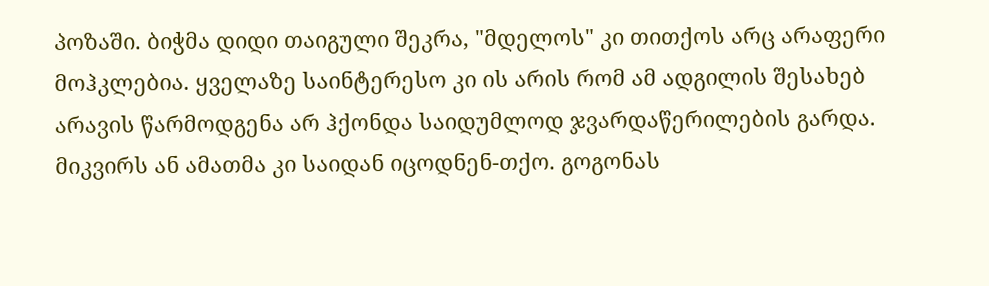პოზაში. ბიჭმა დიდი თაიგული შეკრა, "მდელოს" კი თითქოს არც არაფერი მოჰკლებია. ყველაზე საინტერესო კი ის არის რომ ამ ადგილის შესახებ არავის წარმოდგენა არ ჰქონდა საიდუმლოდ ჯვარდაწერილების გარდა. მიკვირს ან ამათმა კი საიდან იცოდნენ-თქო. გოგონას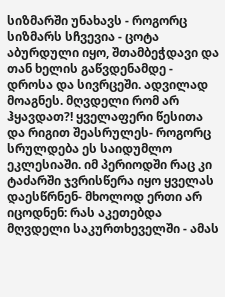სიზმარში უნახავს - როგორც სიზმარს სჩვევია - ცოტა აბურდული იყო, შთამბეჭდავი და თან ხელის გაწვდენამდე - დროსა და სივრცეში. ადვილად მოაგნეს. მღვდელი რომ არ ჰყავდათ?! ყველაფერი წესითა და რიგით შეასრულეს- როგორც სრულდება ეს საიდუმლო ეკლესიაში. იმ პერიოდში რაც კი ტაძარში ჯვრისწერა იყო ყველას დაესწრნენ- მხოლოდ ერთი არ იცოდნენ: რას აკეთებდა მღვდელი საკურთხეველში - ამას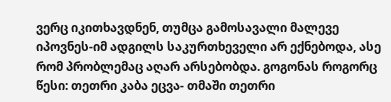ვერც იკითხავდნენ, თუმცა გამოსავალი მალევე იპოვნეს-იმ ადგილს საკურთხეველი არ ექნებოდა, ასე რომ პრობლემაც აღარ არსებობდა. გოგონას როგორც წესი: თეთრი კაბა ეცვა- თმაში თეთრი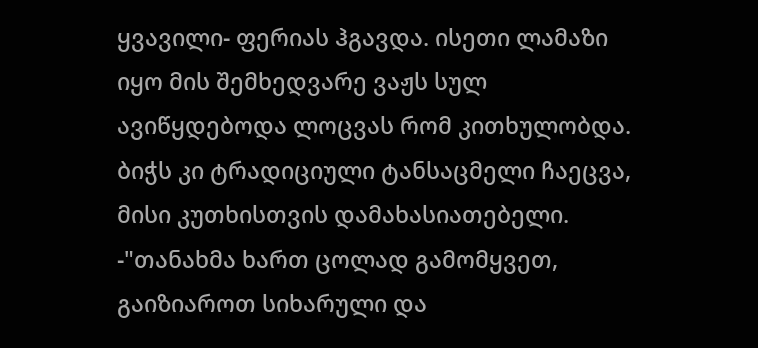ყვავილი- ფერიას ჰგავდა. ისეთი ლამაზი იყო მის შემხედვარე ვაჟს სულ ავიწყდებოდა ლოცვას რომ კითხულობდა. ბიჭს კი ტრადიციული ტანსაცმელი ჩაეცვა, მისი კუთხისთვის დამახასიათებელი. -"თანახმა ხართ ცოლად გამომყვეთ, გაიზიაროთ სიხარული და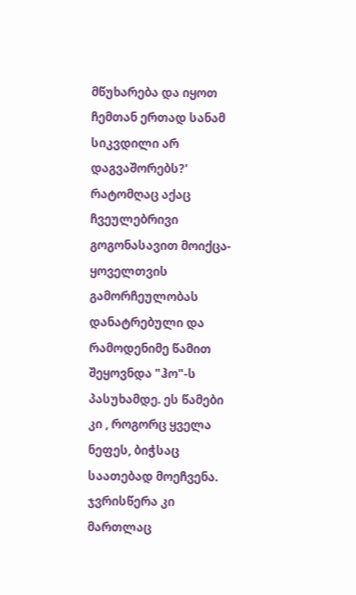მწუხარება და იყოთ ჩემთან ერთად სანამ სიკვდილი არ დაგვაშორებს?' რატომღაც აქაც ჩვეულებრივი გოგონასავით მოიქცა- ყოველთვის გამორჩეულობას დანატრებული და რამოდენიმე წამით შეყოვნდა "ჰო"-ს პასუხამდე. ეს წამები კი , როგორც ყველა ნეფეს, ბიჭსაც საათებად მოეჩვენა. ჯვრისწერა კი მართლაც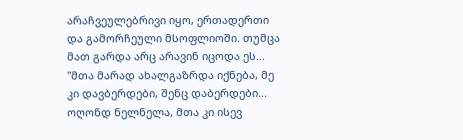არაჩვეულებრივი იყო, ერთადერთი და გამორჩეული მსოფლიოში. თუმცა მათ გარდა არც არავინ იცოდა ეს... "მთა მარად ახალგაზრდა იქნება, მე კი დავბერდები, შენც დაბერდები... ოღონდ ნელნელა, მთა კი ისევ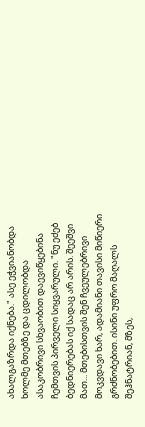ახალგაზრდა იქნება." ასე ეჭვიანობდა ხოლმე მთებზე და ცდილობდა ასაკობრივი სხვაობით დაევიწყებინა ჩემთვის პირველი სიყვარული. "ნუ ეძებ ბედნიერებას იქ სადაც არ არის. შეეშვი მათ... მთებისთვის შენ ჩვეულებრივი მოკვდავი ხარ, ადამიანი თავისი მიწიერი გრძნობებით. ისინი უფრო მაღალს შეჰნატრიან, მზეს,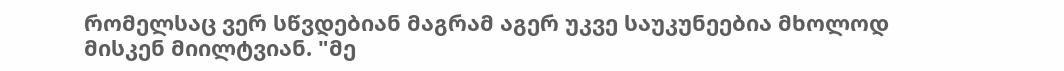რომელსაც ვერ სწვდებიან მაგრამ აგერ უკვე საუკუნეებია მხოლოდ მისკენ მიილტვიან. "მე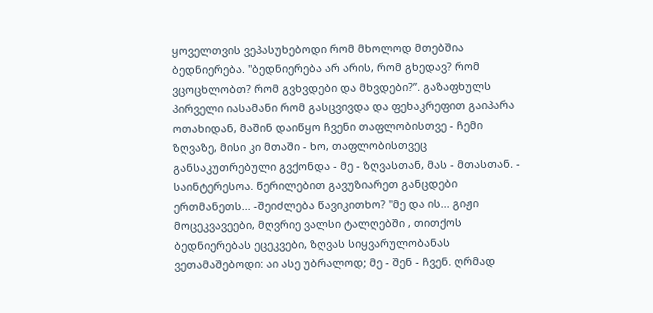ყოველთვის ვეპასუხებოდი რომ მხოლოდ მთებშია ბედნიერება. "ბედნიერება არ არის, რომ გხედავ? რომ ვცოცხლობთ? რომ გვხვდები და მხვდები?”. გაზაფხულს პირველი იასამანი რომ გასცვივდა და ფეხაკრეფით გაიპარა ოთახიდან, მაშინ დაიწყო ჩვენი თაფლობისთვე - ჩემი ზღვაზე, მისი კი მთაში - ხო, თაფლობისთვეც განსაკუთრებული გვქონდა - მე - ზღვასთან, მას - მთასთან. - საინტერესოა. წერილებით გავუზიარეთ განცდები ერთმანეთს... -შეიძლება წავიკითხო? "მე და ის... გიჟი მოცეკვავეები, მღვრიე ვალსი ტალღებში , თითქოს ბედნიერებას ეცეკვები, ზღვას სიყვარულობანას ვეთამაშებოდი: აი ასე უბრალოდ; მე - შენ - ჩვენ. ღრმად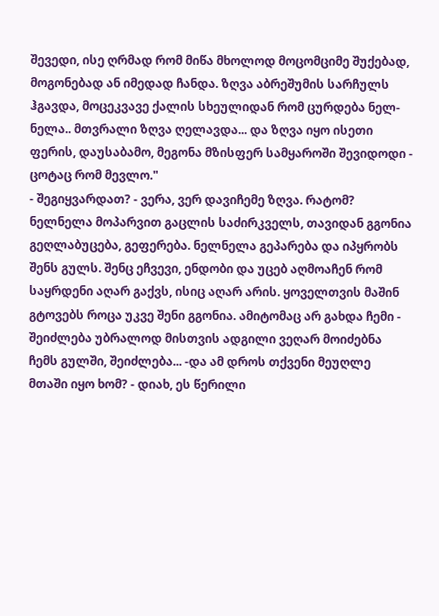შევედი, ისე ღრმად რომ მიწა მხოლოდ მოცომციმე შუქებად, მოგონებად ან იმედად ჩანდა. ზღვა აბრეშუმის სარჩულს ჰგავდა, მოცეკვავე ქალის სხეულიდან რომ ცურდება ნელ-ნელა.. მთვრალი ზღვა ღელავდა... და ზღვა იყო ისეთი ფერის, დაუსაბამო, მეგონა მზისფერ სამყაროში შევიდოდი - ცოტაც რომ მევლო."
- შეგიყვარდათ? - ვერა, ვერ დავიჩემე ზღვა. რატომ? ნელნელა მოპარვით გაცლის საძირკველს, თავიდან გგონია გეღლაბუცება, გეფერება. ნელნელა გეპარება და იპყრობს შენს გულს. შენც ეჩვევი, ენდობი და უცებ აღმოაჩენ რომ საყრდენი აღარ გაქვს, ისიც აღარ არის. ყოველთვის მაშინ გტოვებს როცა უკვე შენი გგონია. ამიტომაც არ გახდა ჩემი - შეიძლება უბრალოდ მისთვის ადგილი ვეღარ მოიძებნა ჩემს გულში, შეიძლება... -და ამ დროს თქვენი მეუღლე მთაში იყო ხომ? - დიახ, ეს წერილი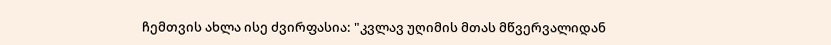ჩემთვის ახლა ისე ძვირფასია: "კვლავ უღიმის მთას მწვერვალიდან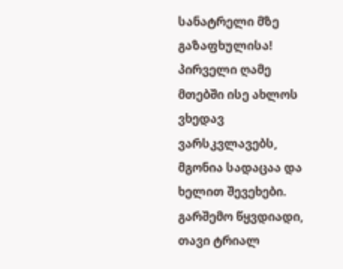სანატრელი მზე გაზაფხულისა! პირველი ღამე მთებში ისე ახლოს ვხედავ ვარსკვლავებს, მგონია სადაცაა და ხელით შევეხები. გარშემო წყვდიადი, თავი ტრიალ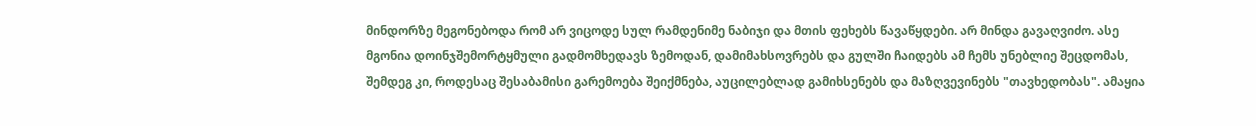მინდორზე მეგონებოდა რომ არ ვიცოდე სულ რამდენიმე ნაბიჯი და მთის ფეხებს წავაწყდები. არ მინდა გავაღვიძო. ასე მგონია დოინჯშემორტყმული გადმომხედავს ზემოდან, დამიმახსოვრებს და გულში ჩაიდებს ამ ჩემს უნებლიე შეცდომას, შემდეგ კი, როდესაც შესაბამისი გარემოება შეიქმნება, აუცილებლად გამიხსენებს და მაზღვევინებს "თავხედობას". ამაყია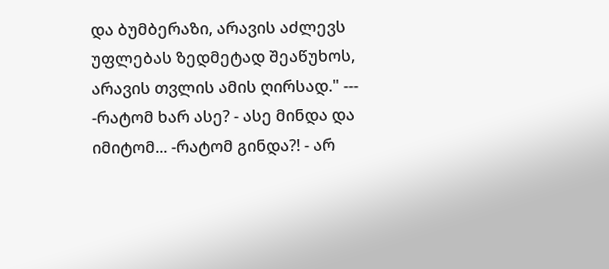და ბუმბერაზი, არავის აძლევს უფლებას ზედმეტად შეაწუხოს, არავის თვლის ამის ღირსად." --- -რატომ ხარ ასე? - ასე მინდა და იმიტომ... -რატომ გინდა?! - არ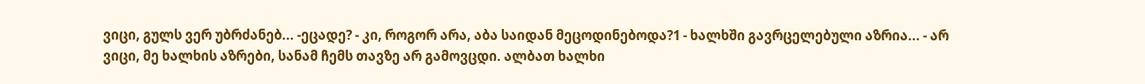ვიცი, გულს ვერ უბრძანებ... -ეცადე? - კი, როგორ არა, აბა საიდან მეცოდინებოდა?1 - ხალხში გავრცელებული აზრია... - არ ვიცი, მე ხალხის აზრები, სანამ ჩემს თავზე არ გამოვცდი. ალბათ ხალხი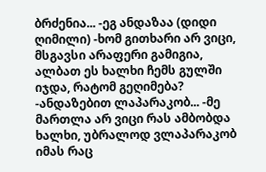ბრძენია... -ეგ ანდაზაა (დიდი ღიმილი) -ხომ გითხარი არ ვიცი, მსგავსი არაფერი გამიგია, ალბათ ეს ხალხი ჩემს გულში იჯდა, რატომ გეღიმება? -ანდაზებით ლაპარაკობ... -მე მართლა არ ვიცი რას ამბობდა ხალხი, უბრალოდ ვლაპარაკობ იმას რაც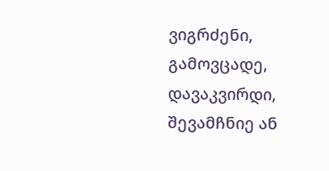ვიგრძენი, გამოვცადე, დავაკვირდი, შევამჩნიე ან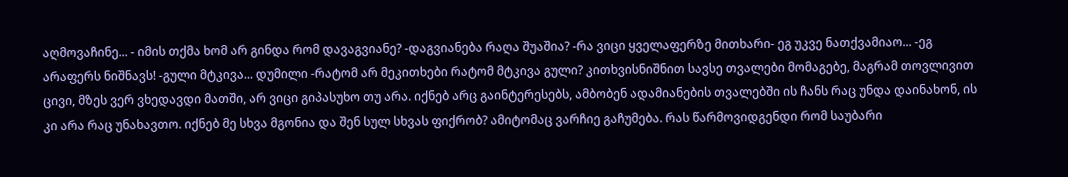აღმოვაჩინე... - იმის თქმა ხომ არ გინდა რომ დავაგვიანე? -დაგვიანება რაღა შუაშია? -რა ვიცი ყველაფერზე მითხარი- ეგ უკვე ნათქვამიაო... -ეგ არაფერს ნიშნავს! -გული მტკივა... დუმილი -რატომ არ მეკითხები რატომ მტკივა გული? კითხვისნიშნით სავსე თვალები მომაგებე, მაგრამ თოვლივით ცივი, მზეს ვერ ვხედავდი მათში, არ ვიცი გიპასუხო თუ არა. იქნებ არც გაინტერესებს, ამბობენ ადამიანების თვალებში ის ჩანს რაც უნდა დაინახონ, ის კი არა რაც უნახავთო. იქნებ მე სხვა მგონია და შენ სულ სხვას ფიქრობ? ამიტომაც ვარჩიე გაჩუმება. რას წარმოვიდგენდი რომ საუბარი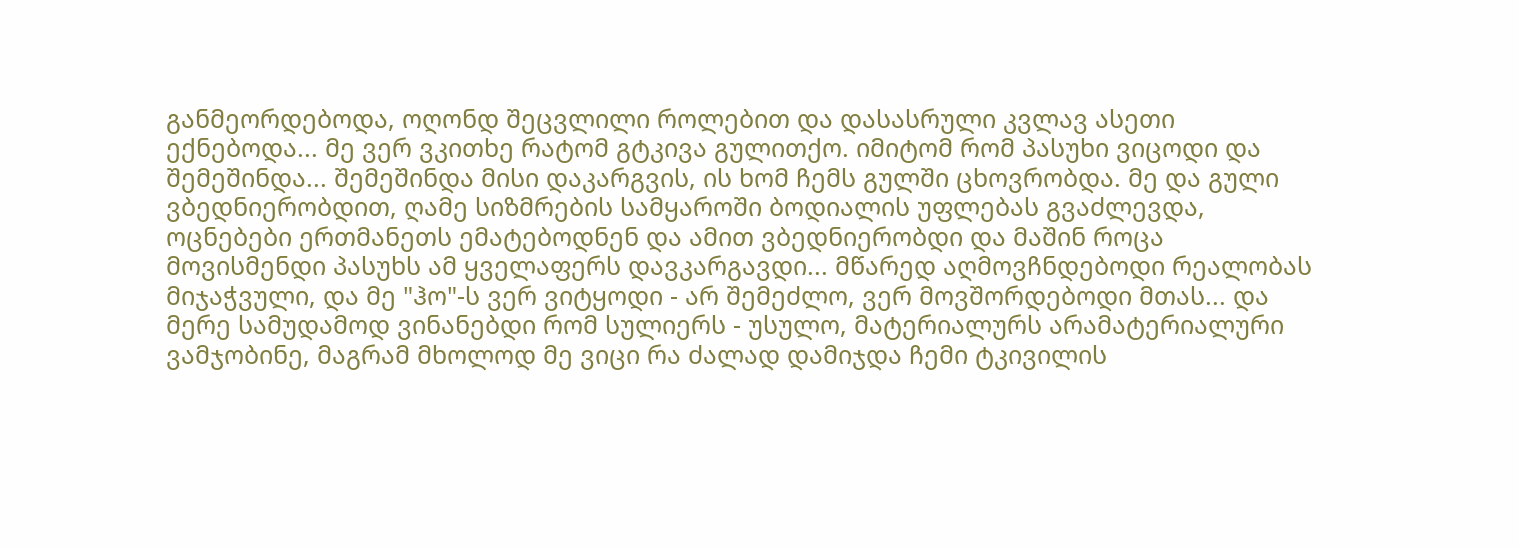განმეორდებოდა, ოღონდ შეცვლილი როლებით და დასასრული კვლავ ასეთი ექნებოდა... მე ვერ ვკითხე რატომ გტკივა გულითქო. იმიტომ რომ პასუხი ვიცოდი და შემეშინდა... შემეშინდა მისი დაკარგვის, ის ხომ ჩემს გულში ცხოვრობდა. მე და გული ვბედნიერობდით, ღამე სიზმრების სამყაროში ბოდიალის უფლებას გვაძლევდა, ოცნებები ერთმანეთს ემატებოდნენ და ამით ვბედნიერობდი და მაშინ როცა მოვისმენდი პასუხს ამ ყველაფერს დავკარგავდი... მწარედ აღმოვჩნდებოდი რეალობას მიჯაჭვული, და მე "ჰო"-ს ვერ ვიტყოდი - არ შემეძლო, ვერ მოვშორდებოდი მთას... და მერე სამუდამოდ ვინანებდი რომ სულიერს - უსულო, მატერიალურს არამატერიალური ვამჯობინე, მაგრამ მხოლოდ მე ვიცი რა ძალად დამიჯდა ჩემი ტკივილის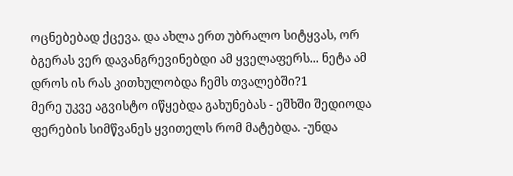ოცნებებად ქცევა. და ახლა ერთ უბრალო სიტყვას, ორ ბგერას ვერ დავანგრევინებდი ამ ყველაფერს... ნეტა ამ დროს ის რას კითხულობდა ჩემს თვალებში?1
მერე უკვე აგვისტო იწყებდა გახუნებას - ეშხში შედიოდა ფერების სიმწვანეს ყვითელს რომ მატებდა. -უნდა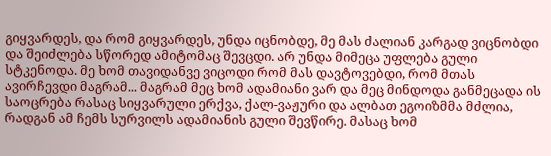გიყვარდეს, და რომ გიყვარდეს, უნდა იცნობდე, მე მას ძალიან კარგად ვიცნობდი და შეიძლება სწორედ ამიტომაც შევცდი. არ უნდა მიმეცა უფლება გული სტკენოდა. მე ხომ თავიდანვე ვიცოდი რომ მას დავტოვებდი, რომ მთას ავირჩევდი მაგრამ... მაგრამ მეც ხომ ადამიანი ვარ და მეც მინდოდა განმეცადა ის საოცრება რასაც სიყვარული ერქვა, ქალ-ვაჟური და ალბათ ეგოიზმმა მძლია, რადგან ამ ჩემს სურვილს ადამიანის გული შევწირე. მასაც ხომ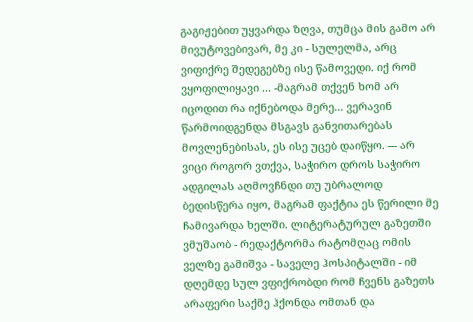გაგიჟებით უყვარდა ზღვა, თუმცა მის გამო არ მივუტოვებივარ, მე კი - სულელმა, არც ვიფიქრე შედეგებზე ისე წამოვედი. იქ რომ ვყოფილიყავი ... -მაგრამ თქვენ ხომ არ იცოდით რა იქნებოდა მერე... ვერავინ წარმოიდგენდა მსგავს განვითარებას მოვლენებისას, ეს ისე უცებ დაიწყო. --- არ ვიცი როგორ ვთქვა, საჭირო დროს საჭირო ადგილას აღმოვჩნდი თუ უბრალოდ ბედისწერა იყო, მაგრამ ფაქტია ეს წერილი მე ჩამივარდა ხელში. ლიტერატურულ გაზეთში ვმუშაობ - რედაქტორმა რატომღაც ომის ველზე გამიშვა - საველე ჰოსპიტალში - იმ დღემდე სულ ვფიქრობდი რომ ჩვენს გაზეთს არაფერი საქმე ჰქონდა ომთან და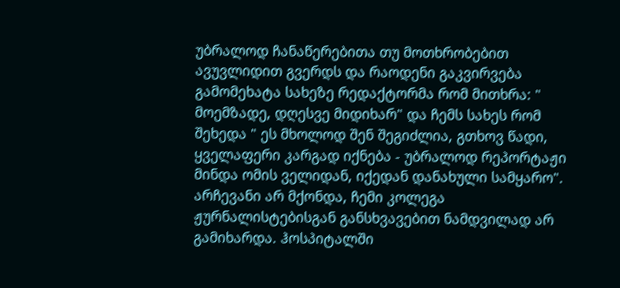უბრალოდ ჩანაწერებითა თუ მოთხრობებით ავუვლიდით გვერდს და რაოდენი გაკვირვება გამომეხატა სახეზე რედაქტორმა რომ მითხრა: " მოემზადე, დღესვე მიდიხარ" და ჩემს სახეს რომ შეხედა " ეს მხოლოდ შენ შეგიძლია, გთხოვ წადი, ყველაფერი კარგად იქნება - უბრალოდ რეპორტაჟი მინდა ომის ველიდან, იქედან დანახული სამყარო". არჩევანი არ მქონდა, ჩემი კოლეგა ჟურნალისტებისგან განსხვავებით ნამდვილად არ გამიხარდა. ჰოსპიტალში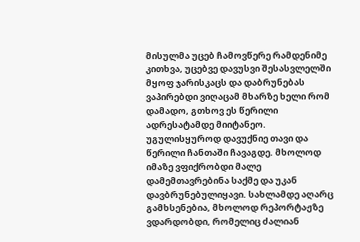მისულმა უცებ ჩამოვწერე რამდენიმე კითხვა, უცებვე დავუსვი შესასვლელში მყოფ ჯარისკაცს და დაბრუნებას ვაპირებდი ვიღაცამ მხარზე ხელი რომ დამადო, გთხოვ ეს წერილი ადრესატამდე მიიტანეო. უგულისყუროდ დავუქნიე თავი და წერილი ჩანთაში ჩავაგდე. მხოლოდ იმაზე ვფიქრობდი მალე დამემთავრებინა საქმე და უკან დავბრუნებულიყავი. სახლამდე აღარც გამხსენებია, მხოლოდ რეპორტაჟზე ვდარდობდი, რომელიც ძალიან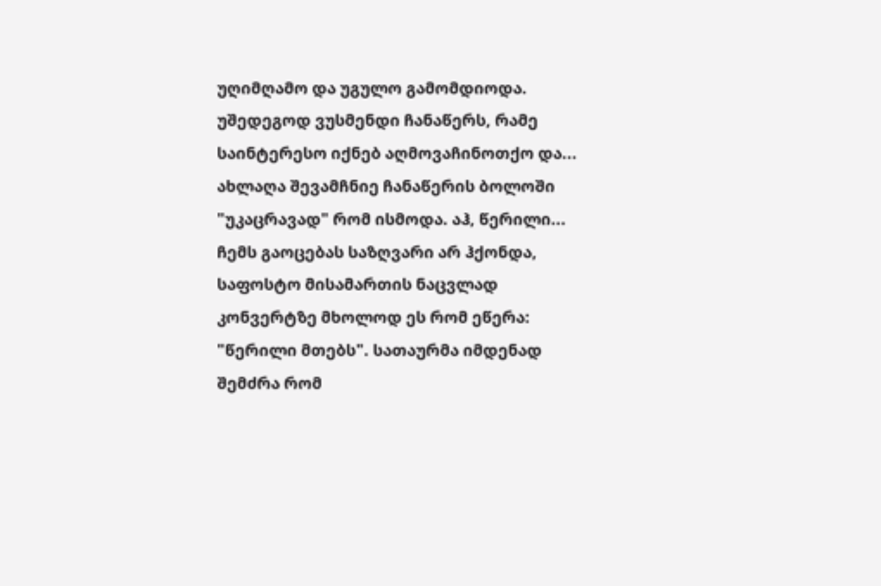უღიმღამო და უგულო გამომდიოდა. უშედეგოდ ვუსმენდი ჩანაწერს, რამე საინტერესო იქნებ აღმოვაჩინოთქო და... ახლაღა შევამჩნიე ჩანაწერის ბოლოში "უკაცრავად" რომ ისმოდა. აჰ, წერილი... ჩემს გაოცებას საზღვარი არ ჰქონდა, საფოსტო მისამართის ნაცვლად კონვერტზე მხოლოდ ეს რომ ეწერა: "წერილი მთებს". სათაურმა იმდენად შემძრა რომ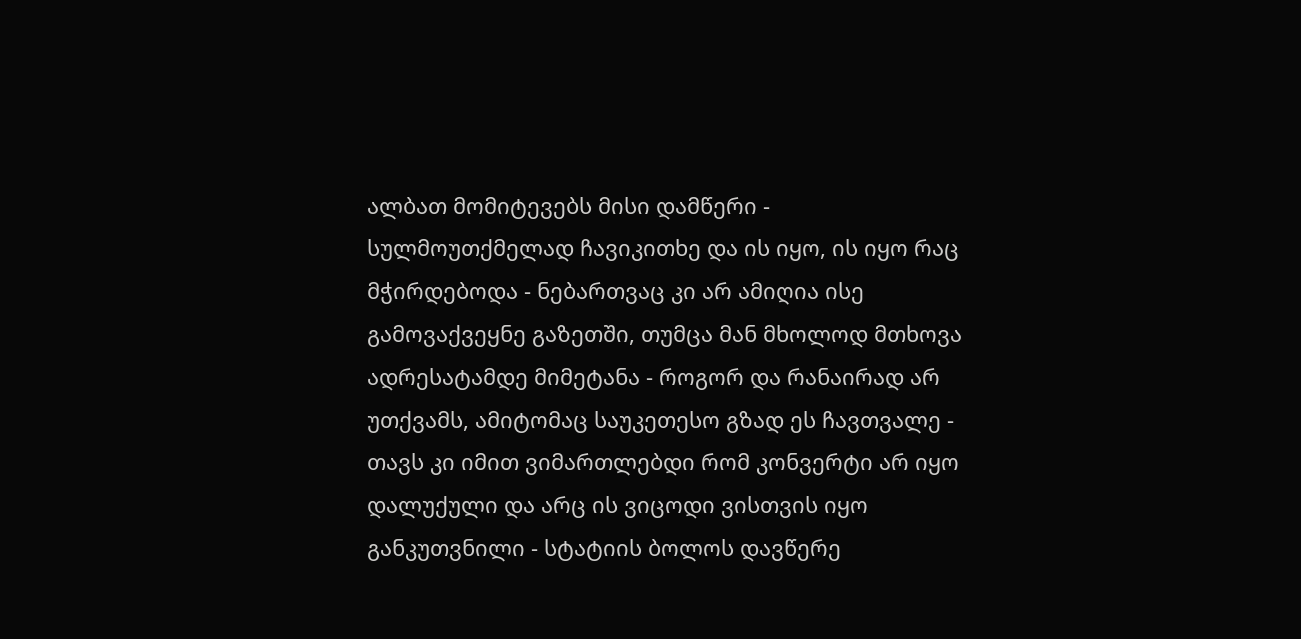ალბათ მომიტევებს მისი დამწერი - სულმოუთქმელად ჩავიკითხე და ის იყო, ის იყო რაც მჭირდებოდა - ნებართვაც კი არ ამიღია ისე გამოვაქვეყნე გაზეთში, თუმცა მან მხოლოდ მთხოვა ადრესატამდე მიმეტანა - როგორ და რანაირად არ უთქვამს, ამიტომაც საუკეთესო გზად ეს ჩავთვალე - თავს კი იმით ვიმართლებდი რომ კონვერტი არ იყო დალუქული და არც ის ვიცოდი ვისთვის იყო განკუთვნილი - სტატიის ბოლოს დავწერე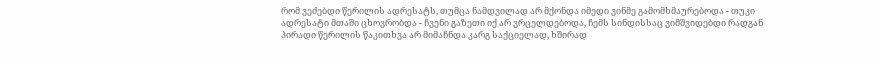რომ ვეძებდი წერილის ადრესატს, თუმცა ნამდვილად არ მქონდა იმედი ვინმე გამომხმაურებოდა - თუკი ადრესატი მთაში ცხოვრობდა - ჩვენი გაზეთი იქ არ ვრცელდებოდა, ჩემს სინდისსაც ვიმშვიდებდი რადგან პირადი წერილის წაკითხვა არ მიმაჩნდა კარგ საქციელად, ხშირად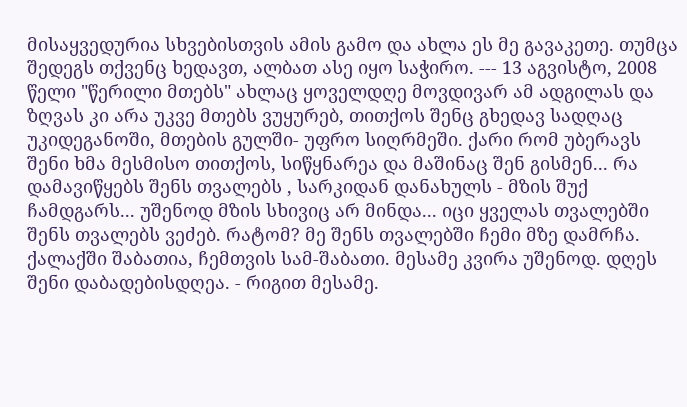მისაყვედურია სხვებისთვის ამის გამო და ახლა ეს მე გავაკეთე. თუმცა შედეგს თქვენც ხედავთ, ალბათ ასე იყო საჭირო. --- 13 აგვისტო, 2008 წელი "წერილი მთებს" ახლაც ყოველდღე მოვდივარ ამ ადგილას და ზღვას კი არა უკვე მთებს ვუყურებ, თითქოს შენც გხედავ სადღაც უკიდეგანოში, მთების გულში- უფრო სიღრმეში. ქარი რომ უბერავს შენი ხმა მესმისო თითქოს, სიწყნარეა და მაშინაც შენ გისმენ... რა დამავიწყებს შენს თვალებს , სარკიდან დანახულს - მზის შუქ ჩამდგარს... უშენოდ მზის სხივიც არ მინდა... იცი ყველას თვალებში შენს თვალებს ვეძებ. რატომ? მე შენს თვალებში ჩემი მზე დამრჩა. ქალაქში შაბათია, ჩემთვის სამ-შაბათი. მესამე კვირა უშენოდ. დღეს შენი დაბადებისდღეა. - რიგით მესამე.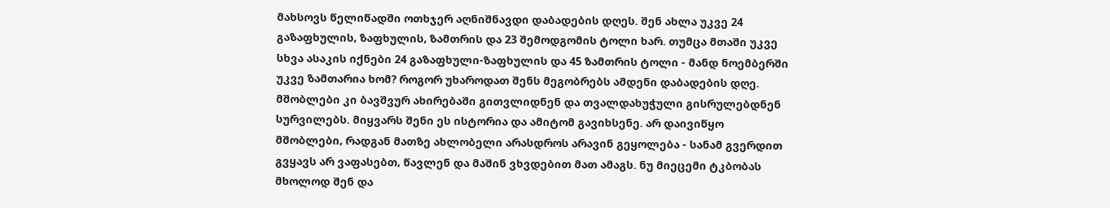მახსოვს წელიწადში ოთხჯერ აღნიშნავდი დაბადების დღეს. შენ ახლა უკვე 24 გაზაფხულის, ზაფხულის, ზამთრის და 23 შემოდგომის ტოლი ხარ. თუმცა მთაში უკვე სხვა ასაკის იქნები 24 გაზაფხული-ზაფხულის და 45 ზამთრის ტოლი - მანდ ნოემბერში უკვე ზამთარია ხომ? როგორ უხაროდათ შენს მეგობრებს ამდენი დაბადების დღე. მშობლები კი ბავშვურ ახირებაში გითვლიდნენ და თვალდახუჭული გისრულებდნენ სურვილებს. მიყვარს შენი ეს ისტორია და ამიტომ გავიხსენე. არ დაივიწყო მშობლები, რადგან მათზე ახლობელი არასდროს არავინ გეყოლება - სანამ გვერდით გვყავს არ ვაფასებთ, წავლენ და მაშინ ვხვდებით მათ ამაგს. ნუ მიეცემი ტკბობას მხოლოდ შენ და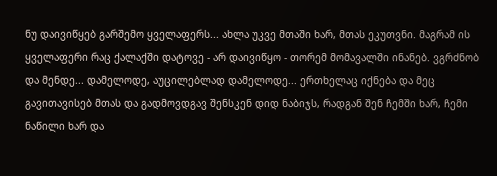ნუ დაივიწყებ გარშემო ყველაფერს... ახლა უკვე მთაში ხარ, მთას ეკუთვნი. მაგრამ ის ყველაფერი რაც ქალაქში დატოვე - არ დაივიწყო - თორემ მომავალში ინანებ. ვგრძნობ და მენდე... დამელოდე, აუცილებლად დამელოდე... ერთხელაც იქნება და მეც გავითავისებ მთას და გადმოვდგავ შენსკენ დიდ ნაბიჯს, რადგან შენ ჩემში ხარ, ჩემი ნაწილი ხარ და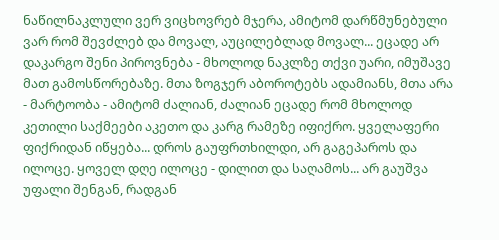ნაწილნაკლული ვერ ვიცხოვრებ მჯერა, ამიტომ დარწმუნებული ვარ რომ შევძლებ და მოვალ, აუცილებლად მოვალ... ეცადე არ დაკარგო შენი პიროვნება - მხოლოდ ნაკლზე თქვი უარი, იმუშავე მათ გამოსწორებაზე. მთა ზოგჯერ აბოროტებს ადამიანს, მთა არა - მარტოობა - ამიტომ ძალიან, ძალიან ეცადე რომ მხოლოდ კეთილი საქმეები აკეთო და კარგ რამეზე იფიქრო. ყველაფერი ფიქრიდან იწყება... დროს გაუფრთხილდი, არ გაგეპაროს და ილოცე. ყოველ დღე ილოცე - დილით და საღამოს... არ გაუშვა უფალი შენგან, რადგან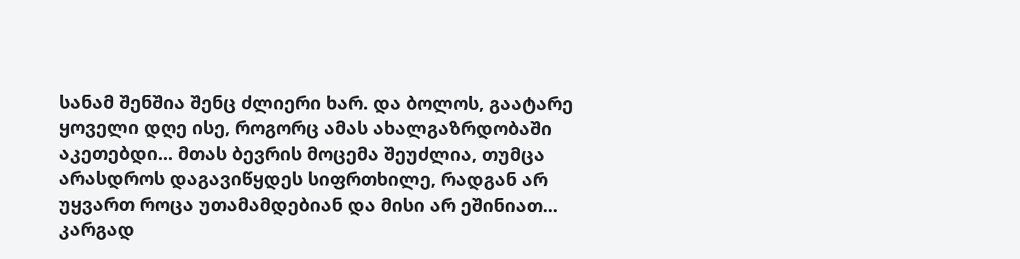სანამ შენშია შენც ძლიერი ხარ. და ბოლოს, გაატარე ყოველი დღე ისე, როგორც ამას ახალგაზრდობაში აკეთებდი... მთას ბევრის მოცემა შეუძლია, თუმცა არასდროს დაგავიწყდეს სიფრთხილე, რადგან არ უყვართ როცა უთამამდებიან და მისი არ ეშინიათ... კარგად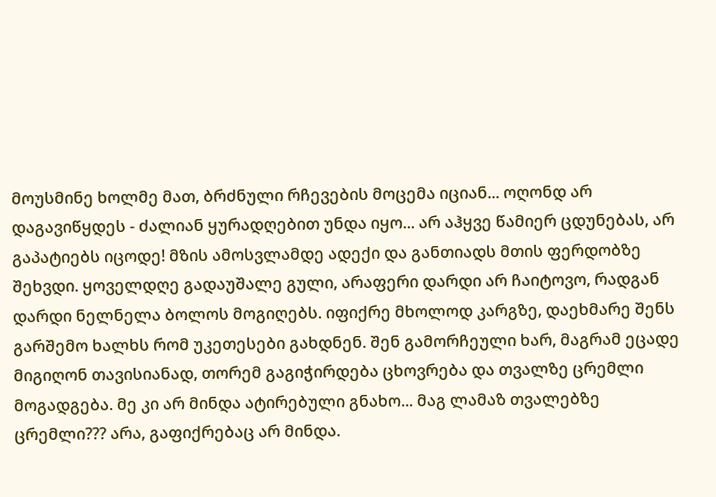მოუსმინე ხოლმე მათ, ბრძნული რჩევების მოცემა იციან... ოღონდ არ დაგავიწყდეს - ძალიან ყურადღებით უნდა იყო... არ აჰყვე წამიერ ცდუნებას, არ გაპატიებს იცოდე! მზის ამოსვლამდე ადექი და განთიადს მთის ფერდობზე შეხვდი. ყოველდღე გადაუშალე გული, არაფერი დარდი არ ჩაიტოვო, რადგან დარდი ნელნელა ბოლოს მოგიღებს. იფიქრე მხოლოდ კარგზე, დაეხმარე შენს გარშემო ხალხს რომ უკეთესები გახდნენ. შენ გამორჩეული ხარ, მაგრამ ეცადე მიგიღონ თავისიანად, თორემ გაგიჭირდება ცხოვრება და თვალზე ცრემლი მოგადგება. მე კი არ მინდა ატირებული გნახო... მაგ ლამაზ თვალებზე ცრემლი??? არა, გაფიქრებაც არ მინდა.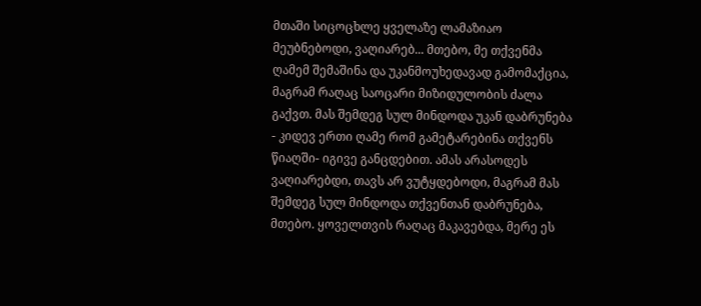მთაში სიცოცხლე ყველაზე ლამაზიაო მეუბნებოდი, ვაღიარებ... მთებო, მე თქვენმა ღამემ შემაშინა და უკანმოუხედავად გამომაქცია, მაგრამ რაღაც საოცარი მიზიდულობის ძალა გაქვთ. მას შემდეგ სულ მინდოდა უკან დაბრუნება - კიდევ ერთი ღამე რომ გამეტარებინა თქვენს წიაღში- იგივე განცდებით. ამას არასოდეს ვაღიარებდი, თავს არ ვუტყდებოდი, მაგრამ მას შემდეგ სულ მინდოდა თქვენთან დაბრუნება, მთებო. ყოველთვის რაღაც მაკავებდა, მერე ეს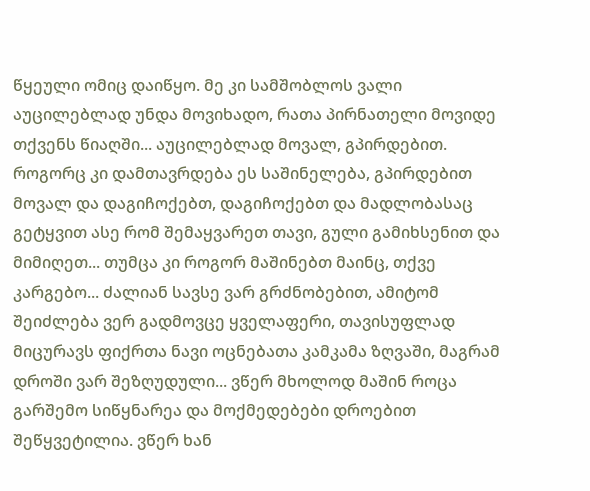წყეული ომიც დაიწყო. მე კი სამშობლოს ვალი აუცილებლად უნდა მოვიხადო, რათა პირნათელი მოვიდე თქვენს წიაღში... აუცილებლად მოვალ, გპირდებით. როგორც კი დამთავრდება ეს საშინელება, გპირდებით მოვალ და დაგიჩოქებთ, დაგიჩოქებთ და მადლობასაც გეტყვით ასე რომ შემაყვარეთ თავი, გული გამიხსენით და მიმიღეთ... თუმცა კი როგორ მაშინებთ მაინც, თქვე კარგებო... ძალიან სავსე ვარ გრძნობებით, ამიტომ შეიძლება ვერ გადმოვცე ყველაფერი, თავისუფლად მიცურავს ფიქრთა ნავი ოცნებათა კამკამა ზღვაში, მაგრამ დროში ვარ შეზღუდული... ვწერ მხოლოდ მაშინ როცა გარშემო სიწყნარეა და მოქმედებები დროებით შეწყვეტილია. ვწერ ხან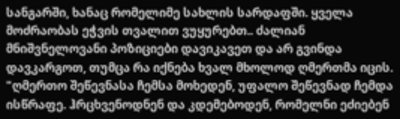სანგარში, ხანაც რომელიმე სახლის სარდაფში. ყველა მოძრაობას ეჭვის თვალით ვუყურებთ.. ძალიან მნიშვნელოვანი პოზიციები დავიკავეთ და არ გვინდა დავკარგოთ, თუმცა რა იქნება ხვალ მხოლოდ ღმერთმა იცის. "ღმერთო შეწევნასა ჩემსა მოხედენ, უფალო შეწევნად ჩემდა ისწრაფე. ჰრცხვენოდნენ და კდემებოდენ, რომელნი ეძიებენ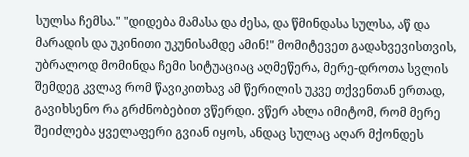სულსა ჩემსა." "დიდება მამასა და ძესა, და წმინდასა სულსა, აწ და მარადის და უკინითი უკუნისამდე ამინ!" მომიტევეთ გადახვევისთვის, უბრალოდ მომინდა ჩემი სიტუაციაც აღმეწერა, მერე-დროთა სვლის შემდეგ კვლავ რომ წავიკითხავ ამ წერილის უკვე თქვენთან ერთად, გავიხსენო რა გრძნობებით ვწერდი. ვწერ ახლა იმიტომ, რომ მერე შეიძლება ყველაფერი გვიან იყოს, ანდაც სულაც აღარ მქონდეს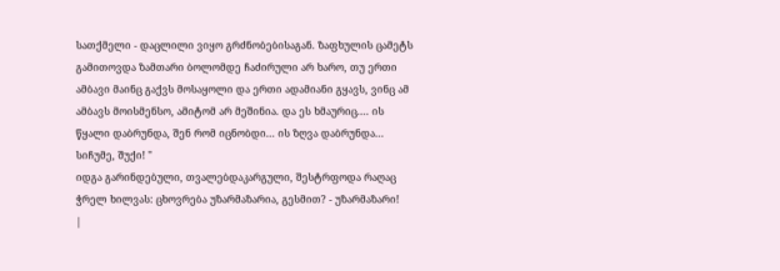სათქმელი - დაცლილი ვიყო გრძნობებისაგან. ზაფხულის ცამეტს გამითოვდა ზამთარი ბოლომდე ჩაძირული არ ხარო, თუ ერთი ამბავი მაინც გაქვს მოსაყოლი და ერთი ადამიანი გყავს, ვინც ამ ამბავს მოისმენსო, ამიტომ არ მეშინია. და ეს ხმაურიც.... ის წყალი დაბრუნდა, შენ რომ იცნობდი... ის ზღვა დაბრუნდა... სიჩუმე, შუქი! "
იდგა გარინდებული, თვალებდაკარგული, შესტრფოდა რაღაც ჭრელ ხილვას: ცხოვრება უზარმაზარია, გესმით? - უზარმაზარი!
|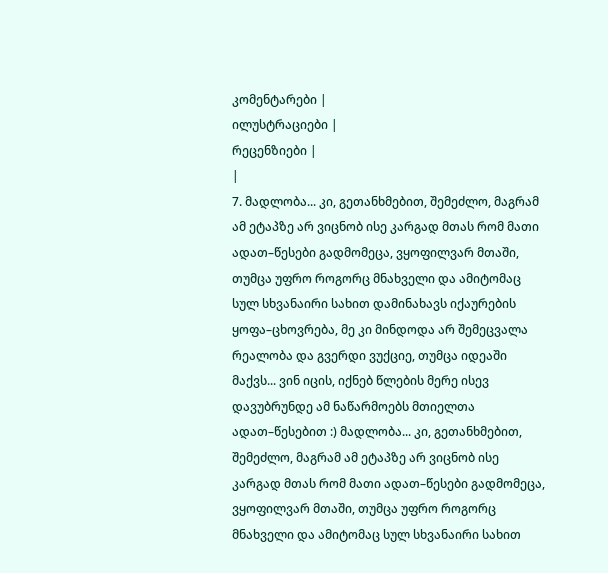კომენტარები |
ილუსტრაციები |
რეცენზიები |
|
7. მადლობა... კი, გეთანხმებით, შემეძლო, მაგრამ ამ ეტაპზე არ ვიცნობ ისე კარგად მთას რომ მათი ადათ–წესები გადმომეცა, ვყოფილვარ მთაში, თუმცა უფრო როგორც მნახველი და ამიტომაც სულ სხვანაირი სახით დამინახავს იქაურების ყოფა–ცხოვრება, მე კი მინდოდა არ შემეცვალა რეალობა და გვერდი ვუქციე, თუმცა იდეაში მაქვს... ვინ იცის, იქნებ წლების მერე ისევ დავუბრუნდე ამ ნაწარმოებს მთიელთა ადათ–წესებით :) მადლობა... კი, გეთანხმებით, შემეძლო, მაგრამ ამ ეტაპზე არ ვიცნობ ისე კარგად მთას რომ მათი ადათ–წესები გადმომეცა, ვყოფილვარ მთაში, თუმცა უფრო როგორც მნახველი და ამიტომაც სულ სხვანაირი სახით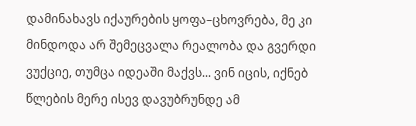დამინახავს იქაურების ყოფა–ცხოვრება, მე კი მინდოდა არ შემეცვალა რეალობა და გვერდი ვუქციე, თუმცა იდეაში მაქვს... ვინ იცის, იქნებ წლების მერე ისევ დავუბრუნდე ამ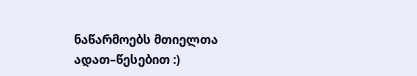ნაწარმოებს მთიელთა ადათ–წესებით :)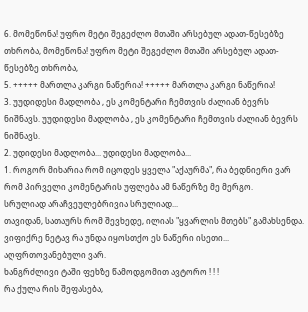6. მომეწონა! უფრო მეტი შეგეძლო მთაში არსებულ ადათ-წესებზე თხრობა, მომეწონა! უფრო მეტი შეგეძლო მთაში არსებულ ადათ-წესებზე თხრობა,
5. +++++ მართლა კარგი ნაწერია! +++++ მართლა კარგი ნაწერია!
3. უუდიდესი მადლობა , ეს კომენტარი ჩემთვის ძალიან ბევრს ნიშნავს. უუდიდესი მადლობა , ეს კომენტარი ჩემთვის ძალიან ბევრს ნიშნავს.
2. უდიდესი მადლობა... უდიდესი მადლობა...
1. როგორ მიხარია რომ იცოდეს ყველა "აქაურმა", რა ბედნიერი ვარ რომ პირველი კომენტარის უფლება ამ ნაწერზე მე მერგო.
სრულიად არაჩვეულებრივია სრულიად...
თავიდან, სათაურს რომ შევხედე, ილიას "ყვარლის მთებს" გამახსენდა. ვიფიქრე ნეტავ რა უნდა იყოსთქო ეს ნაწერი ისეთი...
აღფრთოვანებული ვარ.
ხანგრძლივი ტაში ფეხზე წამოდგომით ავტორო ! ! !
რა ქულა რის შეფასება,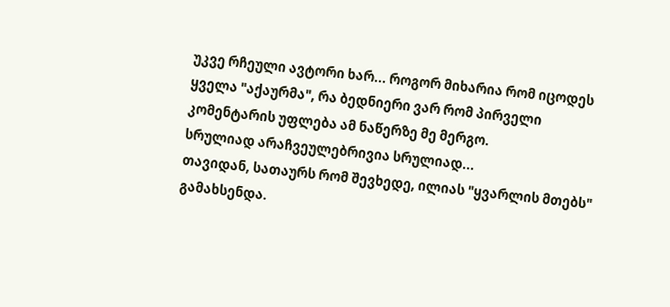უკვე რჩეული ავტორი ხარ... როგორ მიხარია რომ იცოდეს ყველა "აქაურმა", რა ბედნიერი ვარ რომ პირველი კომენტარის უფლება ამ ნაწერზე მე მერგო.
სრულიად არაჩვეულებრივია სრულიად...
თავიდან, სათაურს რომ შევხედე, ილიას "ყვარლის მთებს" გამახსენდა.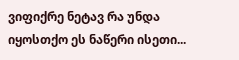ვიფიქრე ნეტავ რა უნდა იყოსთქო ეს ნაწერი ისეთი...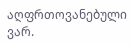აღფრთოვანებული ვარ.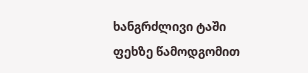ხანგრძლივი ტაში ფეხზე წამოდგომით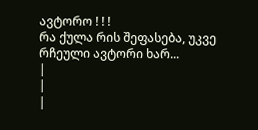ავტორო ! ! !
რა ქულა რის შეფასება, უკვე რჩეული ავტორი ხარ...
|
|
|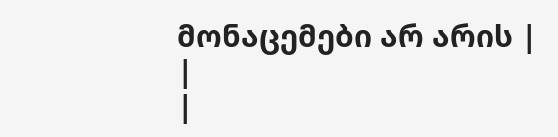მონაცემები არ არის |
|
|